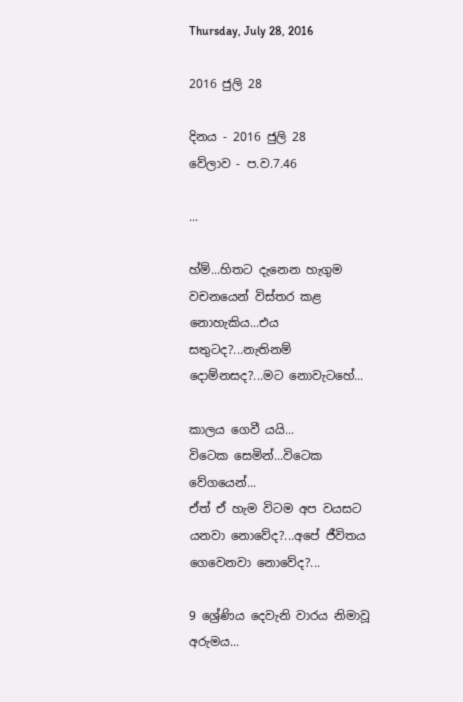Thursday, July 28, 2016

2016 ජුලි 28

දිනය - 2016 ජුලි 28
වේලාව - ප.ව.7.46

...

හ්ම්...හිතට දැනෙන හැගුම වචනයෙන් විස්තර කළ නොහැකිය...එය සතුටද?...නැතිනම් දොම්නසද?...මට නොවැටහේ...

කාලය ගෙවී යයි...
විටෙක සෙමින්...විටෙක වේගයෙන්...
ඒත් ඒ හැම විටම අප වයසට යනවා නොවේද?...අපේ ජීවිතය ගෙවෙනවා නොවේද?...

9 ශ්‍රේණිය දෙවැනි වාරය නිමාවූ අරුමය...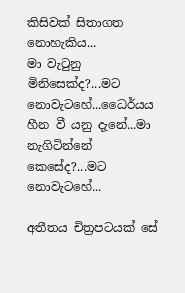කිසිවක් සිතාගත නොහැකිය...
මා වැටුනු මිනිසෙක්ද?...මට නොවැටහේ...ධෛර්යය හීන වී යනු දැනේ...මා නැගිටින්නේ කෙසේද?...මට නොවැටහේ...

අතීතය චිත්‍රපටයක් සේ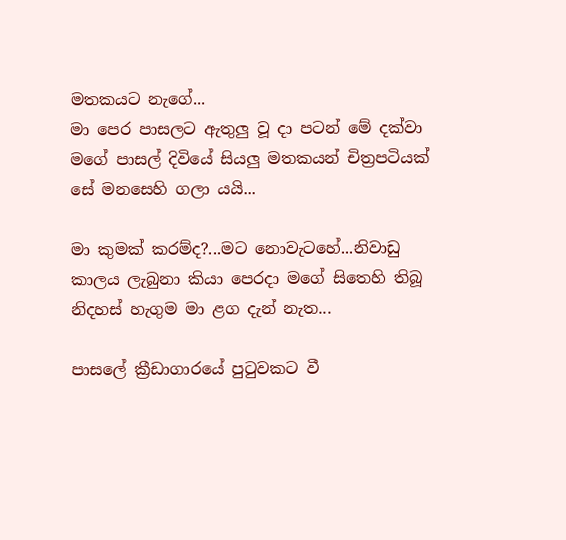මතකයට නැගේ...
මා පෙර පාසලට ඇතුලු වූ දා පටන් මේ දක්වා මගේ පාසල් දිවියේ සියලු මතකයන් චිත්‍රපටියක් සේ මනසෙහි ගලා යයි...

මා කුමක් කරම්ද?...මට නොවැටහේ...නිවාඩු කාලය ලැබුනා කියා පෙරදා මගේ සිතෙහි තිබූ නිදහස් හැගුම මා ළග දැන් නැත...

පාසලේ ක්‍රීඩාගාරයේ පුටුවකට වී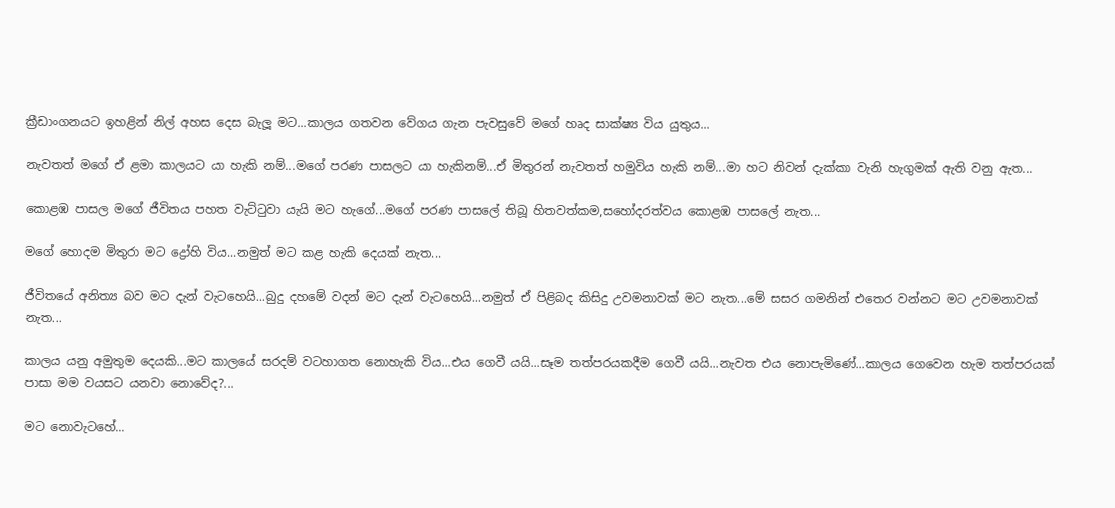ක්‍රීඩාංගනයට ඉහළින් නිල් අහස දෙස බැලූ මට...කාලය ගතවන වේගය ගැන පැවසුවේ මගේ හෘද සාක්ෂ්‍ය විය යුතුය...

නැවතත් මගේ ඒ ළමා කාලයට යා හැකි නම්...මගේ පරණ පාසලට යා හැකිනම්...ඒ මිතුරන් නැවතත් හමුවිය හැකි නම්...මා හට නිවන් දැක්කා වැනි හැගුමක් ඇති වනු ඇත...

කොළඹ පාසල මගේ ජීවිතය පහත වැට්ටුවා යැයි මට හැගේ...මගේ පරණ පාසලේ තිබූ හිතවත්කම,සහෝදරත්වය කොළඹ පාසලේ නැත...

මගේ හොදම මිතුරා මට ද්‍රෝහි විය...නමුත් මට කළ හැකි දෙයක් නැත...

ජීවිතයේ අනිත්‍ය බව මට දැන් වැටහෙයි...බුදු දහමේ වදන් මට දැන් වැටහෙයි...නමුත් ඒ පිළිබද කිසිදු උවමනාවක් මට නැත...මේ සසර ගමනින් එතෙර වන්නට මට උවමනාවක් නැත...

කාලය යනු අමුතුම දෙයකි...මට කාලයේ සරදම් වටහාගත නොහැකි විය...එය ගෙවී යයි...සෑම තත්පරයකදීම ගෙවී යයි...නැවත එය නොපැමිණේ...කාලය ගෙවෙන හැම තත්පරයක් පාසා මම වයසට යනවා නොවේද?...

මට නොවැටහේ...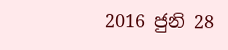2016 ජුනි 28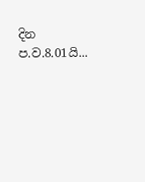දින ප.ව.8.01යි...